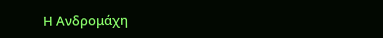Η Ανδρομάχη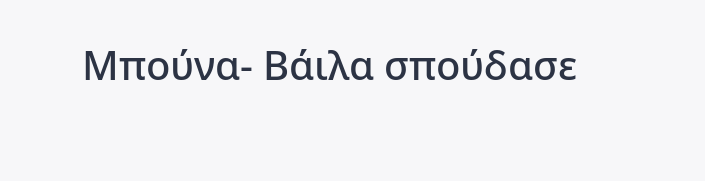Μπούνα- Βάιλα σπούδασε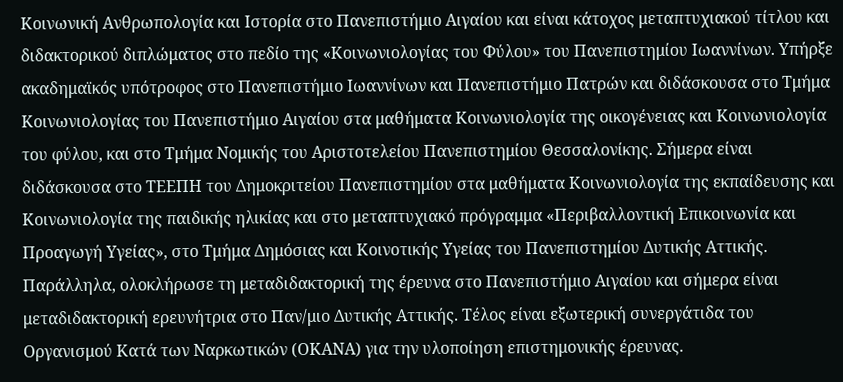Κοινωνική Ανθρωπολογία και Ιστορία στο Πανεπιστήμιο Αιγαίου και είναι κάτοχος μεταπτυχιακού τίτλου και διδακτορικού διπλώματος στο πεδίο της «Κοινωνιολογίας του Φύλου» του Πανεπιστημίου Ιωαννίνων. Υπήρξε ακαδημαϊκός υπότροφος στο Πανεπιστήμιο Ιωαννίνων και Πανεπιστήμιο Πατρών και διδάσκουσα στο Τμήμα Κοινωνιολογίας του Πανεπιστήμιο Αιγαίου στα μαθήματα Κοινωνιολογία της οικογένειας και Κοινωνιολογία του φύλου, και στο Τμήμα Νομικής του Αριστοτελείου Πανεπιστημίου Θεσσαλονίκης. Σήμερα είναι διδάσκουσα στο ΤΕΕΠΗ του Δημοκριτείου Πανεπιστημίου στα μαθήματα Κοινωνιολογία της εκπαίδευσης και Κοινωνιολογία της παιδικής ηλικίας και στο μεταπτυχιακό πρόγραμμα «Περιβαλλοντική Επικοινωνία και Προαγωγή Υγείας», στο Τμήμα Δημόσιας και Κοινοτικής Υγείας του Πανεπιστημίου Δυτικής Αττικής. Παράλληλα, ολοκλήρωσε τη μεταδιδακτορική της έρευνα στο Πανεπιστήμιο Αιγαίου και σήμερα είναι μεταδιδακτορική ερευνήτρια στο Παν/μιο Δυτικής Αττικής. Τέλος είναι εξωτερική συνεργάτιδα του Οργανισμού Κατά των Ναρκωτικών (ΟΚΑΝΑ) για την υλοποίηση επιστημονικής έρευνας.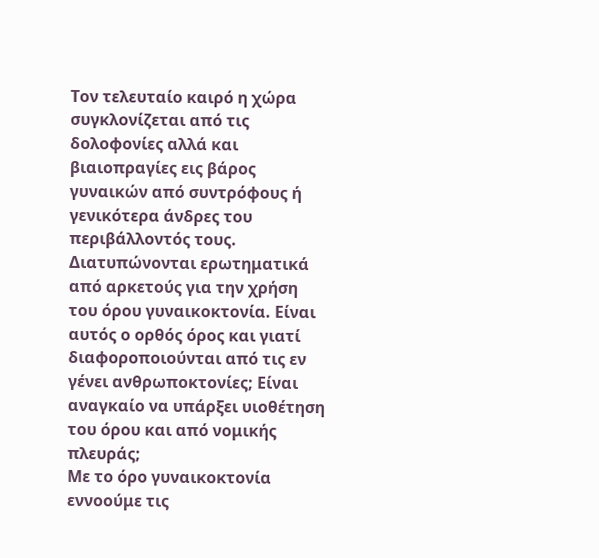Τον τελευταίο καιρό η χώρα συγκλονίζεται από τις δολοφονίες αλλά και βιαιοπραγίες εις βάρος γυναικών από συντρόφους ή γενικότερα άνδρες του περιβάλλοντός τους. Διατυπώνονται ερωτηματικά από αρκετούς για την χρήση του όρου γυναικοκτονία. Είναι αυτός ο ορθός όρος και γιατί διαφοροποιούνται από τις εν γένει ανθρωποκτονίες; Είναι αναγκαίο να υπάρξει υιοθέτηση του όρου και από νομικής πλευράς;
Με το όρο γυναικοκτονία εννοούμε τις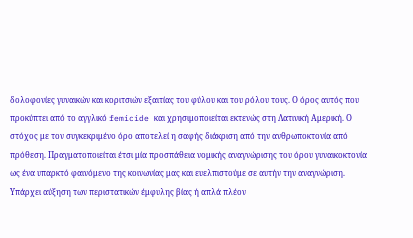δολοφονίες γυναικών και κοριτσιών εξαιτίας του φύλου και του ρόλου τους. Ο όρος αυτός που προκύπτει από το αγγλικό femicide και χρησιμοποιείται εκτενώς στη Λατινική Αμερική. Ο στόχος με τον συγκεκριμένο όρο αποτελεί η σαφής διάκριση από την ανθρωποκτονία από πρόθεση. Πραγματοποιείται έτσι μία προσπάθεια νομικής αναγνώρισης του όρου γυναικοκτονία ως ένα υπαρκτό φαινόμενο της κοινωνίας μας και ευελπιστούμε σε αυτήν την αναγνώριση.
Υπάρχει αύξηση των περιστατικών έμφυλης βίας ή απλά πλέον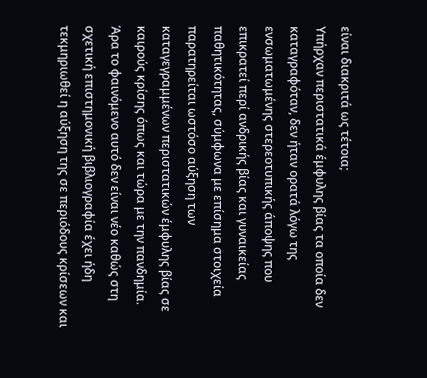είναι διακριτά ως τέτοια;
Υπήρχαν περιστατικά έμφυλης βίας τα οποία δεν καταγραφόταν, δεν ήταν ορατά λόγω της ενσωματωμένης στερεοτυπικής άποψης που επικρατεί περί ανδρικής βίας και γυναικείας παθητικότητας, σύμφωνα με επίσημα στοιχεία παρατηρείται ωστόσο αύξηση των καταγεγραμμένων περιστατικών έμφυλης βίας σε καιρούς κρίσης όπως και τώρα με την πανδημία. Άρα το φαινόμενο αυτό δεν είναι νέο καθώς στη σχετική επιστημονική βιβλιογραφία έχει ήδη τεκμηριωθεί η αύξηση της σε περιόδους κρίσεων και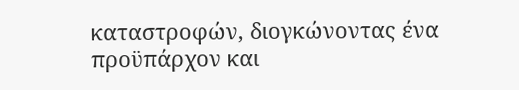καταστροφών, διογκώνοντας ένα προϋπάρχον και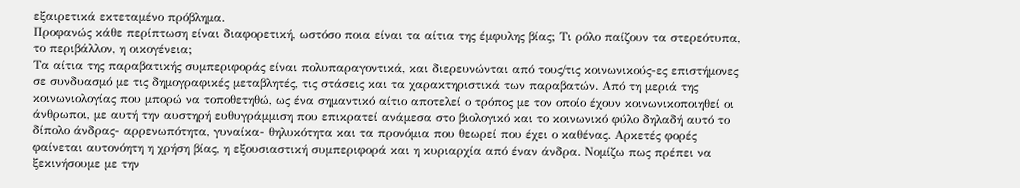εξαιρετικά εκτεταμένο πρόβλημα.
Προφανώς κάθε περίπτωση είναι διαφορετική, ωστόσο ποια είναι τα αίτια της έμφυλης βίας; Τι ρόλο παίζουν τα στερεότυπα, το περιβάλλον, η οικογένεια;
Τα αίτια της παραβατικής συμπεριφοράς είναι πολυπαραγοντικά, και διερευνώνται από τους/τις κοινωνικούς-ες επιστήμονες σε συνδυασμό με τις δημογραφικές μεταβλητές, τις στάσεις και τα χαρακτηριστικά των παραβατών. Από τη μεριά της κοινωνιολογίας που μπορώ να τοποθετηθώ, ως ένα σημαντικό αίτιο αποτελεί ο τρόπος με τον οποίο έχουν κοινωνικοποιηθεί οι άνθρωποι, με αυτή την αυστηρή ευθυγράμμιση που επικρατεί ανάμεσα στο βιολογικό και το κοινωνικό φύλο δηλαδή αυτό το δίπολο άνδρας- αρρενωπότητα, γυναίκα- θηλυκότητα και τα προνόμια που θεωρεί που έχει ο καθένας. Αρκετές φορές φαίνεται αυτονόητη η χρήση βίας, η εξουσιαστική συμπεριφορά και η κυριαρχία από έναν άνδρα. Νομίζω πως πρέπει να ξεκινήσουμε με την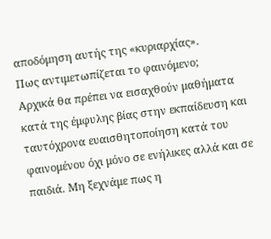αποδόμηση αυτής της «κυριαρχίας».
Πως αντιμετωπίζεται το φαινόμενο;
Αρχικά θα πρέπει να εισαχθούν μαθήματα κατά της έμφυλης βίας στην εκπαίδευση και ταυτόχρονα ευαισθητοποίηση κατά του φαινομένου όχι μόνο σε ενήλικες αλλά και σε παιδιά. Μη ξεχνάμε πως η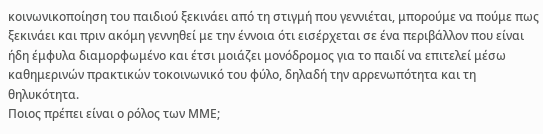κοινωνικοποίηση του παιδιού ξεκινάει από τη στιγμή που γεννιέται, μπορούμε να πούμε πως ξεκινάει και πριν ακόμη γεννηθεί με την έννοια ότι εισέρχεται σε ένα περιβάλλον που είναι ήδη έμφυλα διαμορφωμένο και έτσι μοιάζει μονόδρομος για το παιδί να επιτελεί μέσω καθημερινών πρακτικών τοκοινωνικό του φύλο, δηλαδή την αρρενωπότητα και τη θηλυκότητα.
Ποιος πρέπει είναι ο ρόλος των ΜΜΕ;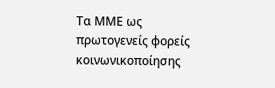Τα ΜΜΕ ως πρωτογενείς φορείς κοινωνικοποίησης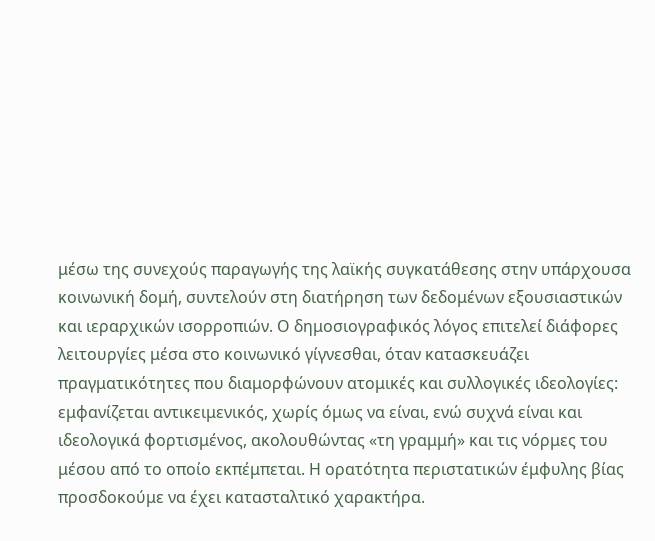μέσω της συνεχούς παραγωγής της λαϊκής συγκατάθεσης στην υπάρχουσα κοινωνική δομή, συντελούν στη διατήρηση των δεδομένων εξουσιαστικών και ιεραρχικών ισορροπιών. Ο δημοσιογραφικός λόγος επιτελεί διάφορες λειτουργίες μέσα στο κοινωνικό γίγνεσθαι, όταν κατασκευάζει πραγματικότητες που διαμορφώνουν ατομικές και συλλογικές ιδεολογίες: εμφανίζεται αντικειμενικός, χωρίς όμως να είναι, ενώ συχνά είναι και ιδεολογικά φορτισμένος, ακολουθώντας «τη γραμμή» και τις νόρμες του μέσου από το οποίο εκπέμπεται. Η ορατότητα περιστατικών έμφυλης βίας προσδοκούμε να έχει κατασταλτικό χαρακτήρα.